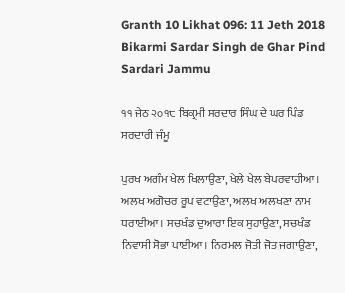Granth 10 Likhat 096: 11 Jeth 2018 Bikarmi Sardar Singh de Ghar Pind Sardari Jammu

੧੧ ਜੇਠ ੨੦੧੮ ਬਿਕ੍ਰਮੀ ਸਰਦਾਰ ਸਿੰਘ ਦੇ ਘਰ ਪਿੰਡ ਸਰਦਾਰੀ ਜੰਮੂ

ਪੁਰਖ ਅਗੰਮ ਖੇਲ ਖਿਲਾਉਣਾ, ਖੇਲੇ ਖੇਲ ਬੇਪਰਵਾਹੀਆ। ਅਲਖ ਅਗੋਚਰ ਰੂਪ ਵਟਾਉਣਾ, ਅਲਖ ਅਲਖਣਾ ਨਾਮ ਧਰਾਈਆ। ਸਚਖੰਡ ਦੁਆਰਾ ਇਕ ਸੁਹਾਉਣਾ, ਸਚਖੰਡ ਨਿਵਾਸੀ ਸੋਭਾ ਪਾਈਆ। ਨਿਰਮਲ ਜੋਤੀ ਜੋਤ ਜਗਾਉਣਾ,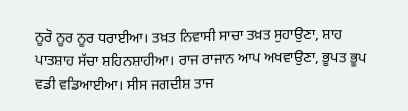ਨੂਰੋ ਨੂਰ ਨੂਰ ਧਰਾਈਆ। ਤਖ਼ਤ ਨਿਵਾਸੀ ਸਾਚਾ ਤਖ਼ਤ ਸੁਹਾਉਣਾ, ਸ਼ਾਹ ਪਾਤਸ਼ਾਹ ਸੱਚਾ ਸ਼ਹਿਨਸ਼ਾਹੀਆ। ਰਾਜ ਰਾਜਾਨ ਆਪ ਅਖਵਾਉਣਾ, ਭੂਪਤ ਭੂਪ ਵਡੀ ਵਡਿਆਈਆ। ਸੀਸ ਜਗਦੀਸ਼ ਤਾਜ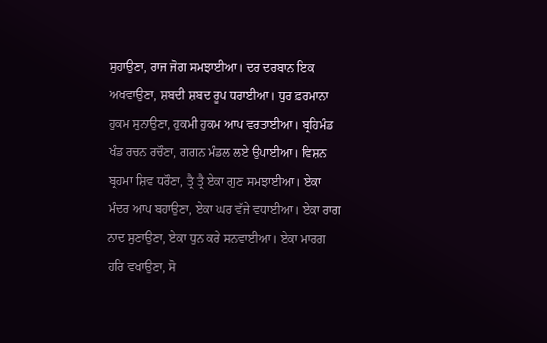ਸੁਹਾਉਣਾ, ਰਾਜ ਜੋਗ ਸਮਝਾਈਆ। ਦਰ ਦਰਬਾਨ ਇਕ ਅਖਵਾਉਣਾ, ਸ਼ਬਦੀ ਸ਼ਬਦ ਰੂਪ ਧਰਾਈਆ। ਧੁਰ ਫ਼ਰਮਾਨਾ ਹੁਕਮ ਸੁਨਾਉਣਾ, ਹੁਕਮੀ ਹੁਕਮ ਆਪ ਵਰਤਾਈਆ। ਬ੍ਰਹਿਮੰਡ ਖੰਡ ਰਚਨ ਰਚੌਣਾ, ਗਗਨ ਮੰਡਲ ਲਏ ਉਪਾਈਆ। ਵਿਸ਼ਨ ਬ੍ਰਹਮਾ ਸ਼ਿਵ ਧਰੌਣਾ, ਤ੍ਰੈ ਤ੍ਰੈ ਏਕਾ ਗੁਣ ਸਮਝਾਈਆ। ਏਕਾ ਮੰਦਰ ਆਪ ਬਹਾਉਣਾ, ਏਕਾ ਘਰ ਵੱਜੇ ਵਧਾਈਆ। ਏਕਾ ਰਾਗ ਨਾਦ ਸੁਣਾਉਣਾ, ਏਕਾ ਧੁਨ ਕਰੇ ਸਨਵਾਈਆ। ਏਕਾ ਮਾਰਗ ਹਰਿ ਵਖਾਉਣਾ, ਸੋ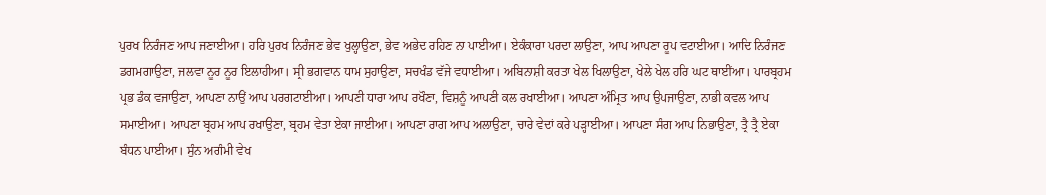ਪੁਰਖ ਨਿਰੰਜਣ ਆਪ ਜਣਾਈਆ। ਹਰਿ ਪੁਰਖ ਨਿਰੰਜਣ ਭੇਵ ਖੁਲ੍ਹਾਉਣਾ, ਭੇਵ ਅਭੇਦ ਰਹਿਣ ਨਾ ਪਾਈਆ। ਏਕੰਕਾਰਾ ਪਰਦਾ ਲਾਉਣਾ, ਆਪ ਆਪਣਾ ਰੂਪ ਵਟਾਈਆ। ਆਦਿ ਨਿਰੰਜਣ ਡਗਮਗਾਉਣਾ, ਜਲਵਾ ਨੂਰ ਨੂਰ ਇਲਾਹੀਆ। ਸ੍ਰੀ ਭਗਵਾਨ ਧਾਮ ਸੁਹਾਉਣਾ, ਸਚਖੰਡ ਵੱਜੇ ਵਧਾਈਆ। ਅਬਿਨਾਸ਼ੀ ਕਰਤਾ ਖੇਲ ਖਿਲਾਉਣਾ, ਖੇਲੇ ਖੇਲ ਹਰਿ ਘਟ ਥਾਈਂਆ। ਪਾਰਬ੍ਰਹਮ ਪ੍ਰਭ ਡੰਕ ਵਜਾਉਣਾ, ਆਪਣਾ ਨਾਉਂ ਆਪ ਪਰਗਟਾਈਆ। ਆਪਣੀ ਧਾਰਾ ਆਪ ਰਖੌਣਾ, ਵਿਸ਼ਨੂੰ ਆਪਣੀ ਕਲ ਰਖਾਈਆ। ਆਪਣਾ ਅੰਮ੍ਰਿਤ ਆਪ ਉਪਜਾਉਣਾ, ਨਾਭੀ ਕਵਲ ਆਪ ਸਮਾਈਆ। ਆਪਣਾ ਬ੍ਰਹਮ ਆਪ ਰਖਾਉਣਾ, ਬ੍ਰਹਮ ਵੇਤਾ ਏਕਾ ਜਾਈਆ। ਆਪਣਾ ਰਾਗ ਆਪ ਅਲਾਉਣਾ, ਚਾਰੇ ਵੇਦਾਂ ਕਰੇ ਪੜ੍ਹਾਈਆ। ਆਪਣਾ ਸੰਗ ਆਪ ਨਿਭਾਉਣਾ, ਤ੍ਰੈ ਤ੍ਰੈ ਏਕਾ ਬੰਧਨ ਪਾਈਆ। ਸੁੰਨ ਅਗੰਮੀ ਵੇਖ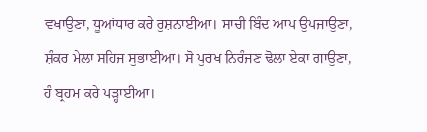ਵਖਾਉਣਾ, ਧੂਆਂਧਾਰ ਕਰੇ ਰੁਸ਼ਨਾਈਆ। ਸਾਚੀ ਬਿੰਦ ਆਪ ਉਪਜਾਉਣਾ, ਸ਼ੰਕਰ ਮੇਲਾ ਸਹਿਜ ਸੁਭਾਈਆ। ਸੋ ਪੁਰਖ ਨਿਰੰਜਣ ਢੋਲਾ ਏਕਾ ਗਾਉਣਾ, ਹੰ ਬ੍ਰਹਮ ਕਰੇ ਪੜ੍ਹਾਈਆ।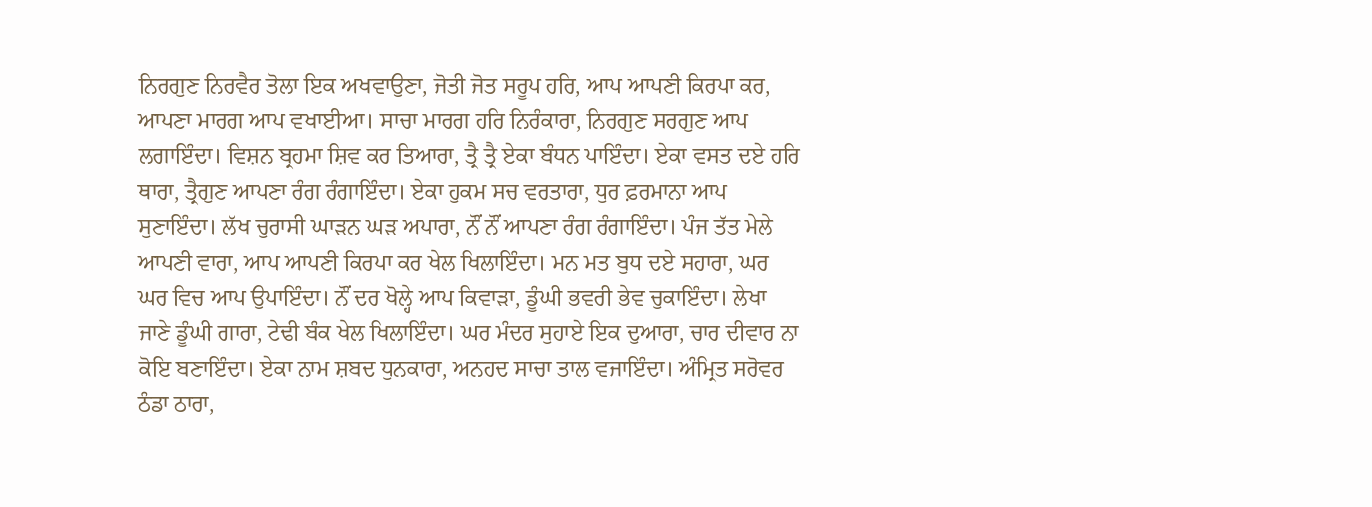ਨਿਰਗੁਣ ਨਿਰਵੈਰ ਤੋਲਾ ਇਕ ਅਖਵਾਉਣਾ, ਜੋਤੀ ਜੋਤ ਸਰੂਪ ਹਰਿ, ਆਪ ਆਪਣੀ ਕਿਰਪਾ ਕਰ, ਆਪਣਾ ਮਾਰਗ ਆਪ ਵਖਾਈਆ। ਸਾਚਾ ਮਾਰਗ ਹਰਿ ਨਿਰੰਕਾਰਾ, ਨਿਰਗੁਣ ਸਰਗੁਣ ਆਪ ਲਗਾਇੰਦਾ। ਵਿਸ਼ਨ ਬ੍ਰਹਮਾ ਸ਼ਿਵ ਕਰ ਤਿਆਰਾ, ਤ੍ਰੈ ਤ੍ਰੈ ਏਕਾ ਬੰਧਨ ਪਾਇੰਦਾ। ਏਕਾ ਵਸਤ ਦਏ ਹਰਿ ਥਾਰਾ, ਤ੍ਰੈਗੁਣ ਆਪਣਾ ਰੰਗ ਰੰਗਾਇੰਦਾ। ਏਕਾ ਹੁਕਮ ਸਚ ਵਰਤਾਰਾ, ਧੁਰ ਫ਼ਰਮਾਨਾ ਆਪ ਸੁਣਾਇੰਦਾ। ਲੱਖ ਚੁਰਾਸੀ ਘਾੜਨ ਘੜ ਅਪਾਰਾ, ਨੌਂ ਨੌਂ ਆਪਣਾ ਰੰਗ ਰੰਗਾਇੰਦਾ। ਪੰਜ ਤੱਤ ਮੇਲੇ ਆਪਣੀ ਵਾਰਾ, ਆਪ ਆਪਣੀ ਕਿਰਪਾ ਕਰ ਖੇਲ ਖਿਲਾਇੰਦਾ। ਮਨ ਮਤ ਬੁਧ ਦਏ ਸਹਾਰਾ, ਘਰ ਘਰ ਵਿਚ ਆਪ ਉਪਾਇੰਦਾ। ਨੌਂ ਦਰ ਖੋਲ੍ਹੇ ਆਪ ਕਿਵਾੜਾ, ਡੂੰਘੀ ਭਵਰੀ ਭੇਵ ਚੁਕਾਇੰਦਾ। ਲੇਖਾ ਜਾਣੇ ਡੂੰਘੀ ਗਾਰਾ, ਟੇਢੀ ਬੰਕ ਖੇਲ ਖਿਲਾਇੰਦਾ। ਘਰ ਮੰਦਰ ਸੁਹਾਏ ਇਕ ਦੁਆਰਾ, ਚਾਰ ਦੀਵਾਰ ਨਾ ਕੋਇ ਬਣਾਇੰਦਾ। ਏਕਾ ਨਾਮ ਸ਼ਬਦ ਧੁਨਕਾਰਾ, ਅਨਹਦ ਸਾਚਾ ਤਾਲ ਵਜਾਇੰਦਾ। ਅੰਮ੍ਰਿਤ ਸਰੋਵਰ ਠੰਡਾ ਠਾਰਾ,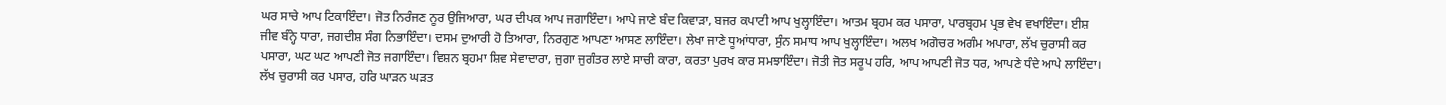ਘਰ ਸਾਚੇ ਆਪ ਟਿਕਾਇੰਦਾ। ਜੋਤ ਨਿਰੰਜਣ ਨੂਰ ਉਜਿਆਰਾ, ਘਰ ਦੀਪਕ ਆਪ ਜਗਾਇੰਦਾ। ਆਪੇ ਜਾਣੇ ਬੰਦ ਕਿਵਾੜਾ, ਬਜਰ ਕਪਾਟੀ ਆਪ ਖੁਲ੍ਹਾਇੰਦਾ। ਆਤਮ ਬ੍ਰਹਮ ਕਰ ਪਸਾਰਾ, ਪਾਰਬ੍ਰਹਮ ਪ੍ਰਭ ਵੇਖ ਵਖਾਇੰਦਾ। ਈਸ਼ ਜੀਵ ਬੰਨ੍ਹੇ ਧਾਰਾ, ਜਗਦੀਸ਼ ਸੰਗ ਨਿਭਾਇੰਦਾ। ਦਸਮ ਦੁਆਰੀ ਹੋ ਤਿਆਰਾ, ਨਿਰਗੁਣ ਆਪਣਾ ਆਸਣ ਲਾਇੰਦਾ। ਲੇਖਾ ਜਾਣੇ ਧੂਆਂਧਾਰਾ, ਸੁੰਨ ਸਮਾਧ ਆਪ ਖੁਲ੍ਹਾਇੰਦਾ। ਅਲਖ ਅਗੋਚਰ ਅਗੰਮ ਅਪਾਰਾ, ਲੱਖ ਚੁਰਾਸੀ ਕਰ ਪਸਾਰਾ, ਘਟ ਘਟ ਆਪਣੀ ਜੋਤ ਜਗਾਇੰਦਾ। ਵਿਸ਼ਨ ਬ੍ਰਹਮਾ ਸ਼ਿਵ ਸੇਵਾਦਾਰਾ, ਜੁਗਾ ਜੁਗੰਤਰ ਲਾਏ ਸਾਚੀ ਕਾਰਾ, ਕਰਤਾ ਪੁਰਖ ਕਾਰ ਸਮਝਾਇੰਦਾ। ਜੋਤੀ ਜੋਤ ਸਰੂਪ ਹਰਿ, ਆਪ ਆਪਣੀ ਜੋਤ ਧਰ, ਆਪਣੇ ਧੰਦੇ ਆਪੇ ਲਾਇੰਦਾ। ਲੱਖ ਚੁਰਾਸੀ ਕਰ ਪਸਾਰ, ਹਰਿ ਘਾੜਨ ਘੜਤ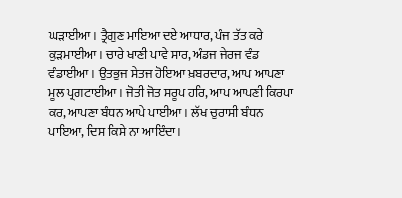ਘੜਾਈਆ। ਤ੍ਰੈਗੁਣ ਮਾਇਆ ਦਏ ਆਧਾਰ, ਪੰਜ ਤੱਤ ਕਰੇ ਕੁੜਮਾਈਆ। ਚਾਰੇ ਖਾਣੀ ਪਾਵੇ ਸਾਰ, ਅੰਡਜ ਜੇਰਜ ਵੰਡ ਵੰਡਾਈਆ। ਉਤਭੁਜ ਸੇਤਜ ਹੋਇਆ ਖ਼ਬਰਦਾਰ, ਆਪ ਆਪਣਾ ਮੂਲ ਪ੍ਰਗਟਾਈਆ। ਜੋਤੀ ਜੋਤ ਸਰੂਪ ਹਰਿ, ਆਪ ਆਪਣੀ ਕਿਰਪਾ ਕਰ, ਆਪਣਾ ਬੰਧਨ ਆਪੇ ਪਾਈਆ। ਲੱਖ ਚੁਰਾਸੀ ਬੰਧਨ ਪਾਇਆ, ਦਿਸ ਕਿਸੇ ਨਾ ਆਇੰਦਾ।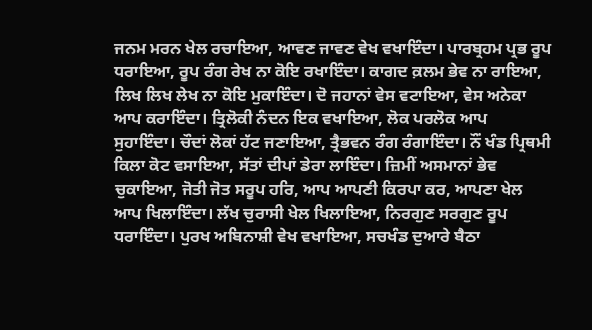ਜਨਮ ਮਰਨ ਖੇਲ ਰਚਾਇਆ, ਆਵਣ ਜਾਵਣ ਵੇਖ ਵਖਾਇੰਦਾ। ਪਾਰਬ੍ਰਹਮ ਪ੍ਰਭ ਰੂਪ ਧਰਾਇਆ, ਰੂਪ ਰੰਗ ਰੇਖ ਨਾ ਕੋਇ ਰਖਾਇੰਦਾ। ਕਾਗਦ ਕ਼ਲਮ ਭੇਵ ਨਾ ਰਾਇਆ, ਲਿਖ ਲਿਖ ਲੇਖ ਨਾ ਕੋਇ ਮੁਕਾਇੰਦਾ। ਦੋ ਜਹਾਨਾਂ ਵੇਸ ਵਟਾਇਆ, ਵੇਸ ਅਨੇਕਾ ਆਪ ਕਰਾਇੰਦਾ। ਤ੍ਰਿਲੋਕੀ ਨੰਦਨ ਇਕ ਵਖਾਇਆ, ਲੋਕ ਪਰਲੋਕ ਆਪ ਸੁਹਾਇੰਦਾ। ਚੌਦਾਂ ਲੋਕਾਂ ਹੱਟ ਜਣਾਇਆ, ਤ੍ਰੈਭਵਨ ਰੰਗ ਰੰਗਾਇੰਦਾ। ਨੌਂ ਖੰਡ ਪ੍ਰਿਥਮੀ ਕਿਲਾ ਕੋਟ ਵਸਾਇਆ, ਸੱਤਾਂ ਦੀਪਾਂ ਡੇਰਾ ਲਾਇੰਦਾ। ਜ਼ਿਮੀਂ ਅਸਮਾਨਾਂ ਭੇਵ ਚੁਕਾਇਆ, ਜੋਤੀ ਜੋਤ ਸਰੂਪ ਹਰਿ, ਆਪ ਆਪਣੀ ਕਿਰਪਾ ਕਰ, ਆਪਣਾ ਖੇਲ ਆਪ ਖਿਲਾਇੰਦਾ। ਲੱਖ ਚੁਰਾਸੀ ਖੇਲ ਖਿਲਾਇਆ, ਨਿਰਗੁਣ ਸਰਗੁਣ ਰੂਪ ਧਰਾਇੰਦਾ। ਪੁਰਖ ਅਬਿਨਾਸ਼ੀ ਵੇਖ ਵਖਾਇਆ, ਸਚਖੰਡ ਦੁਆਰੇ ਬੈਠਾ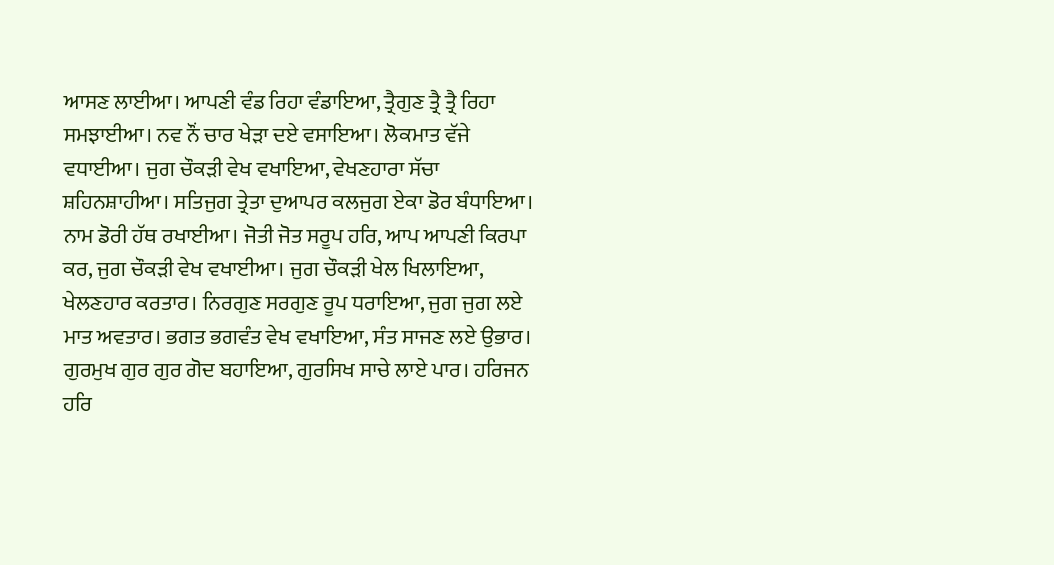ਆਸਣ ਲਾਈਆ। ਆਪਣੀ ਵੰਡ ਰਿਹਾ ਵੰਡਾਇਆ, ਤ੍ਰੈਗੁਣ ਤ੍ਰੈ ਤ੍ਰੈ ਰਿਹਾ ਸਮਝਾਈਆ। ਨਵ ਨੌਂ ਚਾਰ ਖੇੜਾ ਦਏ ਵਸਾਇਆ। ਲੋਕਮਾਤ ਵੱਜੇ ਵਧਾਈਆ। ਜੁਗ ਚੌਕੜੀ ਵੇਖ ਵਖਾਇਆ, ਵੇਖਣਹਾਰਾ ਸੱਚਾ ਸ਼ਹਿਨਸ਼ਾਹੀਆ। ਸਤਿਜੁਗ ਤ੍ਰੇਤਾ ਦੁਆਪਰ ਕਲਜੁਗ ਏਕਾ ਡੋਰ ਬੰਧਾਇਆ। ਨਾਮ ਡੋਰੀ ਹੱਥ ਰਖਾਈਆ। ਜੋਤੀ ਜੋਤ ਸਰੂਪ ਹਰਿ, ਆਪ ਆਪਣੀ ਕਿਰਪਾ ਕਰ, ਜੁਗ ਚੌਕੜੀ ਵੇਖ ਵਖਾਈਆ। ਜੁਗ ਚੌਕੜੀ ਖੇਲ ਖਿਲਾਇਆ, ਖੇਲਣਹਾਰ ਕਰਤਾਰ। ਨਿਰਗੁਣ ਸਰਗੁਣ ਰੂਪ ਧਰਾਇਆ, ਜੁਗ ਜੁਗ ਲਏ ਮਾਤ ਅਵਤਾਰ। ਭਗਤ ਭਗਵੰਤ ਵੇਖ ਵਖਾਇਆ, ਸੰਤ ਸਾਜਣ ਲਏ ਉਭਾਰ। ਗੁਰਮੁਖ ਗੁਰ ਗੁਰ ਗੋਦ ਬਹਾਇਆ, ਗੁਰਸਿਖ ਸਾਚੇ ਲਾਏ ਪਾਰ। ਹਰਿਜਨ ਹਰਿ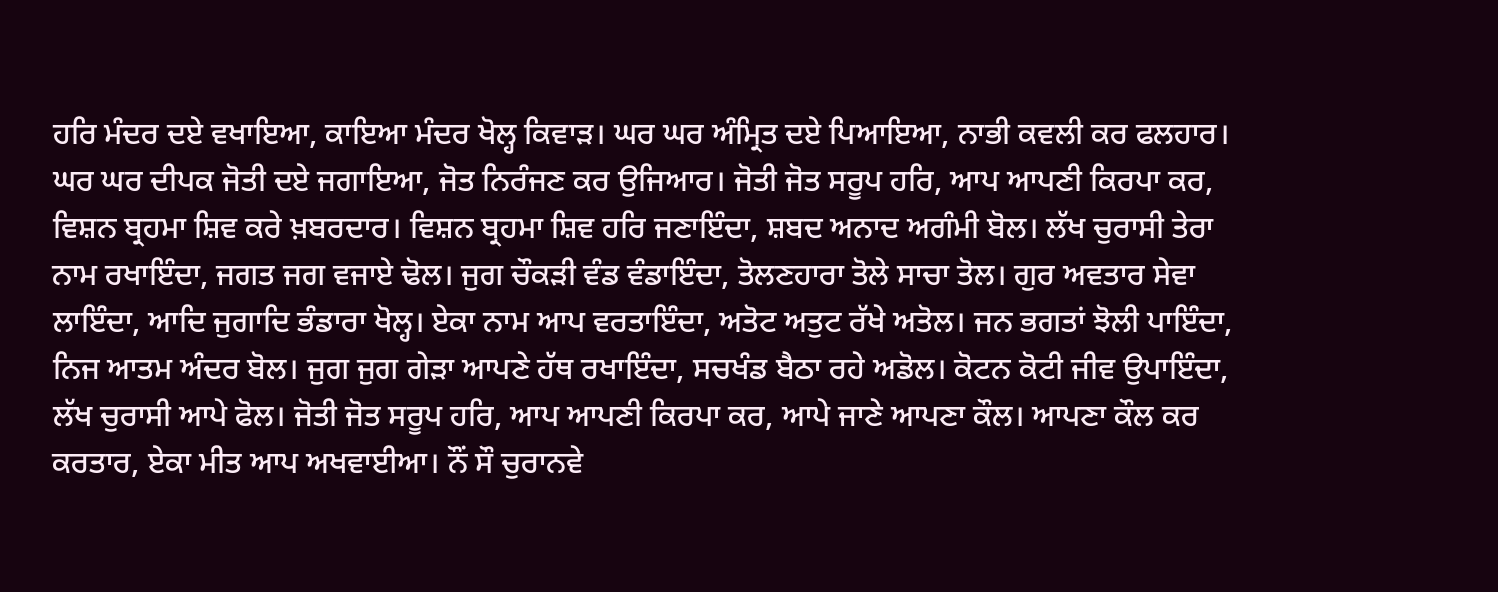ਹਰਿ ਮੰਦਰ ਦਏ ਵਖਾਇਆ, ਕਾਇਆ ਮੰਦਰ ਖੋਲ੍ਹ ਕਿਵਾੜ। ਘਰ ਘਰ ਅੰਮ੍ਰਿਤ ਦਏ ਪਿਆਇਆ, ਨਾਭੀ ਕਵਲੀ ਕਰ ਫਲਹਾਰ। ਘਰ ਘਰ ਦੀਪਕ ਜੋਤੀ ਦਏ ਜਗਾਇਆ, ਜੋਤ ਨਿਰੰਜਣ ਕਰ ਉਜਿਆਰ। ਜੋਤੀ ਜੋਤ ਸਰੂਪ ਹਰਿ, ਆਪ ਆਪਣੀ ਕਿਰਪਾ ਕਰ, ਵਿਸ਼ਨ ਬ੍ਰਹਮਾ ਸ਼ਿਵ ਕਰੇ ਖ਼ਬਰਦਾਰ। ਵਿਸ਼ਨ ਬ੍ਰਹਮਾ ਸ਼ਿਵ ਹਰਿ ਜਣਾਇੰਦਾ, ਸ਼ਬਦ ਅਨਾਦ ਅਗੰਮੀ ਬੋਲ। ਲੱਖ ਚੁਰਾਸੀ ਤੇਰਾ ਨਾਮ ਰਖਾਇੰਦਾ, ਜਗਤ ਜਗ ਵਜਾਏ ਢੋਲ। ਜੁਗ ਚੌਕੜੀ ਵੰਡ ਵੰਡਾਇੰਦਾ, ਤੋਲਣਹਾਰਾ ਤੋਲੇ ਸਾਚਾ ਤੋਲ। ਗੁਰ ਅਵਤਾਰ ਸੇਵਾ ਲਾਇੰਦਾ, ਆਦਿ ਜੁਗਾਦਿ ਭੰਡਾਰਾ ਖੋਲ੍ਹ। ਏਕਾ ਨਾਮ ਆਪ ਵਰਤਾਇੰਦਾ, ਅਤੋਟ ਅਤੁਟ ਰੱਖੇ ਅਤੋਲ। ਜਨ ਭਗਤਾਂ ਝੋਲੀ ਪਾਇੰਦਾ, ਨਿਜ ਆਤਮ ਅੰਦਰ ਬੋਲ। ਜੁਗ ਜੁਗ ਗੇੜਾ ਆਪਣੇ ਹੱਥ ਰਖਾਇੰਦਾ, ਸਚਖੰਡ ਬੈਠਾ ਰਹੇ ਅਡੋਲ। ਕੋਟਨ ਕੋਟੀ ਜੀਵ ਉਪਾਇੰਦਾ, ਲੱਖ ਚੁਰਾਸੀ ਆਪੇ ਫੋਲ। ਜੋਤੀ ਜੋਤ ਸਰੂਪ ਹਰਿ, ਆਪ ਆਪਣੀ ਕਿਰਪਾ ਕਰ, ਆਪੇ ਜਾਣੇ ਆਪਣਾ ਕੌਲ। ਆਪਣਾ ਕੌਲ ਕਰ ਕਰਤਾਰ, ਏਕਾ ਮੀਤ ਆਪ ਅਖਵਾਈਆ। ਨੌਂ ਸੌ ਚੁਰਾਨਵੇ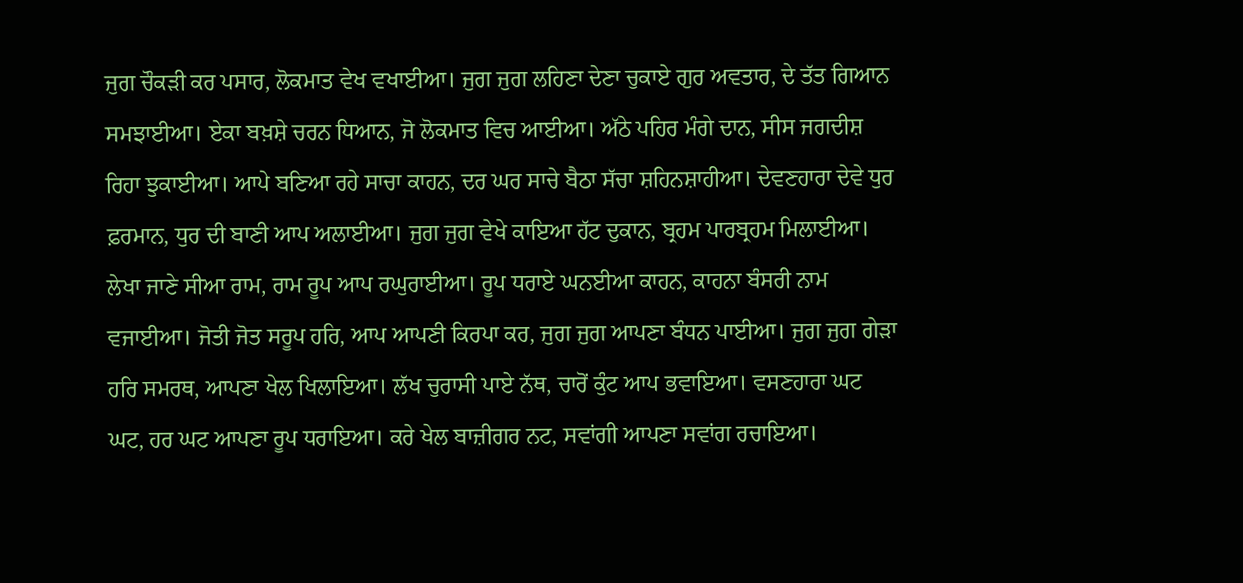ਜੁਗ ਚੌਕੜੀ ਕਰ ਪਸਾਰ, ਲੋਕਮਾਤ ਵੇਖ ਵਖਾਈਆ। ਜੁਗ ਜੁਗ ਲਹਿਣਾ ਦੇਣਾ ਚੁਕਾਏ ਗੁਰ ਅਵਤਾਰ, ਦੇ ਤੱਤ ਗਿਆਨ ਸਮਝਾਈਆ। ਏਕਾ ਬਖ਼ਸ਼ੇ ਚਰਨ ਧਿਆਨ, ਜੋ ਲੋਕਮਾਤ ਵਿਚ ਆਈਆ। ਅੱਠੇ ਪਹਿਰ ਮੰਗੇ ਦਾਨ, ਸੀਸ ਜਗਦੀਸ਼ ਰਿਹਾ ਝੁਕਾਈਆ। ਆਪੇ ਬਣਿਆ ਰਹੇ ਸਾਚਾ ਕਾਹਨ, ਦਰ ਘਰ ਸਾਚੇ ਬੈਠਾ ਸੱਚਾ ਸ਼ਹਿਨਸ਼ਾਹੀਆ। ਦੇਵਣਹਾਰਾ ਦੇਵੇ ਧੁਰ ਫ਼ਰਮਾਨ, ਧੁਰ ਦੀ ਬਾਣੀ ਆਪ ਅਲਾਈਆ। ਜੁਗ ਜੁਗ ਵੇਖੇ ਕਾਇਆ ਹੱਟ ਦੁਕਾਨ, ਬ੍ਰਹਮ ਪਾਰਬ੍ਰਹਮ ਮਿਲਾਈਆ। ਲੇਖਾ ਜਾਣੇ ਸੀਆ ਰਾਮ, ਰਾਮ ਰੂਪ ਆਪ ਰਘੁਰਾਈਆ। ਰੂਪ ਧਰਾਏ ਘਨਈਆ ਕਾਹਨ, ਕਾਹਨਾ ਬੰਸਰੀ ਨਾਮ ਵਜਾਈਆ। ਜੋਤੀ ਜੋਤ ਸਰੂਪ ਹਰਿ, ਆਪ ਆਪਣੀ ਕਿਰਪਾ ਕਰ, ਜੁਗ ਜੁਗ ਆਪਣਾ ਬੰਧਨ ਪਾਈਆ। ਜੁਗ ਜੁਗ ਗੇੜਾ ਹਰਿ ਸਮਰਥ, ਆਪਣਾ ਖੇਲ ਖਿਲਾਇਆ। ਲੱਖ ਚੁਰਾਸੀ ਪਾਏ ਨੱਥ, ਚਾਰੋਂ ਕੁੰਟ ਆਪ ਭਵਾਇਆ। ਵਸਣਹਾਰਾ ਘਟ ਘਟ, ਹਰ ਘਟ ਆਪਣਾ ਰੂਪ ਧਰਾਇਆ। ਕਰੇ ਖੇਲ ਬਾਜ਼ੀਗਰ ਨਟ, ਸਵਾਂਗੀ ਆਪਣਾ ਸਵਾਂਗ ਰਚਾਇਆ।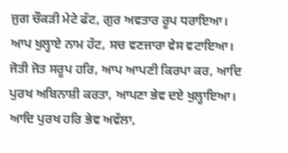ਜੁਗ ਚੌਕੜੀ ਮੇਟੇ ਫੱਟ, ਗੁਰ ਅਵਤਾਰ ਰੂਪ ਧਰਾਇਆ। ਆਪ ਖੁਲ੍ਹਾਏ ਨਾਮ ਹੱਟ, ਸਚ ਵਣਜਾਰਾ ਵੇਸ ਵਟਾਇਆ। ਜੋਤੀ ਜੋਤ ਸਰੂਪ ਹਰਿ, ਆਪ ਆਪਣੀ ਕਿਰਪਾ ਕਰ, ਆਦਿ ਪੁਰਖ ਅਬਿਨਾਸ਼ੀ ਕਰਤਾ, ਆਪਣਾ ਭੇਵ ਦਏ ਖੁਲ੍ਹਾਇਆ। ਆਦਿ ਪੁਰਖ ਹਰਿ ਭੇਵ ਅਵੱਲਾ,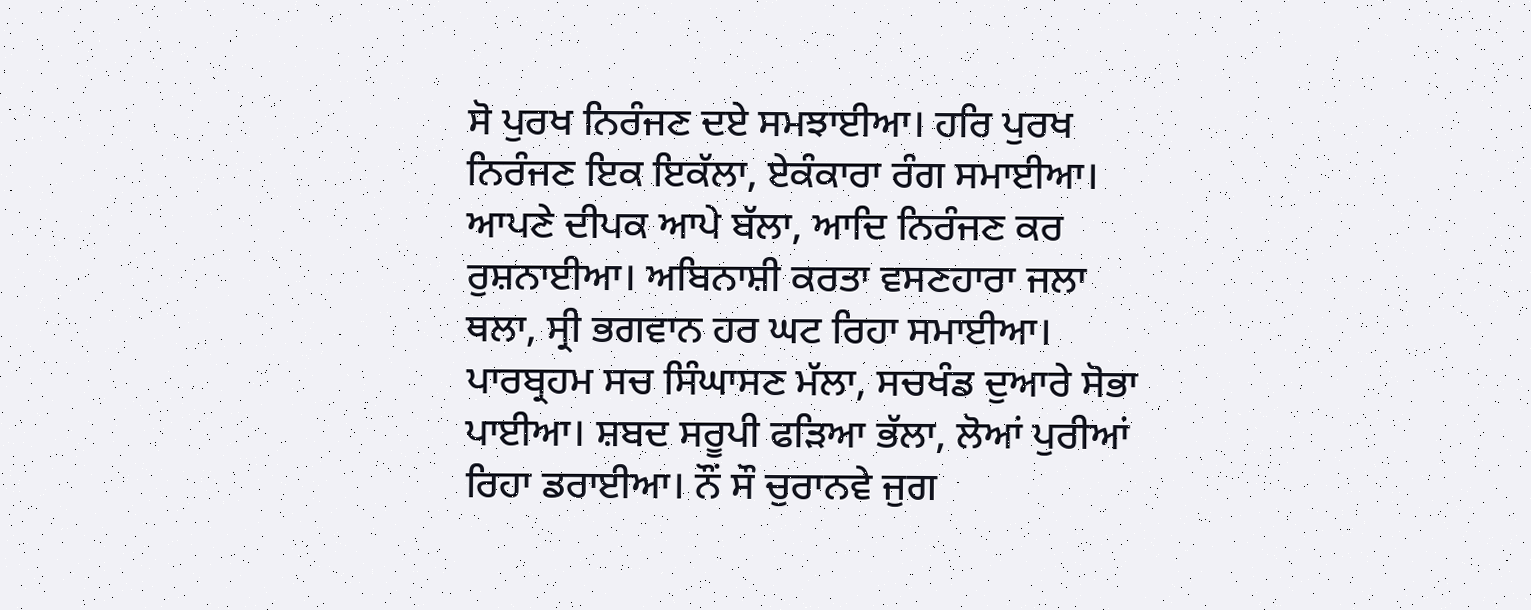ਸੋ ਪੁਰਖ ਨਿਰੰਜਣ ਦਏ ਸਮਝਾਈਆ। ਹਰਿ ਪੁਰਖ ਨਿਰੰਜਣ ਇਕ ਇਕੱਲਾ, ਏਕੰਕਾਰਾ ਰੰਗ ਸਮਾਈਆ। ਆਪਣੇ ਦੀਪਕ ਆਪੇ ਬੱਲਾ, ਆਦਿ ਨਿਰੰਜਣ ਕਰ ਰੁਸ਼ਨਾਈਆ। ਅਬਿਨਾਸ਼ੀ ਕਰਤਾ ਵਸਣਹਾਰਾ ਜਲਾ ਥਲਾ, ਸ੍ਰੀ ਭਗਵਾਨ ਹਰ ਘਟ ਰਿਹਾ ਸਮਾਈਆ। ਪਾਰਬ੍ਰਹਮ ਸਚ ਸਿੰਘਾਸਣ ਮੱਲਾ, ਸਚਖੰਡ ਦੁਆਰੇ ਸੋਭਾ ਪਾਈਆ। ਸ਼ਬਦ ਸਰੂਪੀ ਫੜਿਆ ਭੱਲਾ, ਲੋਆਂ ਪੁਰੀਆਂ ਰਿਹਾ ਡਰਾਈਆ। ਨੌਂ ਸੌ ਚੁਰਾਨਵੇ ਜੁਗ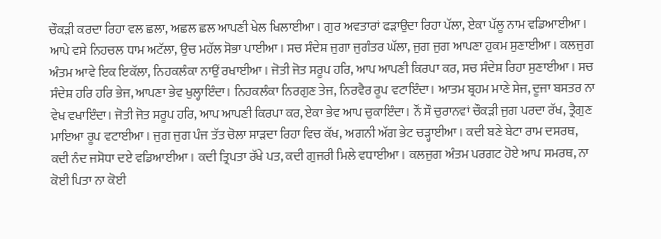ਚੌਕੜੀ ਕਰਦਾ ਰਿਹਾ ਵਲ ਛਲਾ, ਅਛਲ ਛਲ ਆਪਣੀ ਖੇਲ ਖਿਲਾਈਆ। ਗੁਰ ਅਵਤਾਰਾਂ ਫੜਾਉਦਾ ਰਿਹਾ ਪੱਲਾ, ਏਕਾ ਪੱਲੂ ਨਾਮ ਵਡਿਆਈਆ। ਆਪੇ ਵਸੇ ਨਿਹਚਲ ਧਾਮ ਅਟੱਲਾ, ਉਚ ਮਹੱਲ ਸੋਭਾ ਪਾਈਆ। ਸਚ ਸੰਦੇਸ਼ ਜੁਗਾ ਜੁਗੰਤਰ ਘੱਲਾ, ਜੁਗ ਜੁਗ ਆਪਣਾ ਹੁਕਮ ਸੁਣਾਈਆ। ਕਲਜੁਗ ਅੰਤਮ ਆਵੇ ਇਕ ਇਕੱਲਾ, ਨਿਹਕਲੰਕਾ ਨਾਉਂ ਰਖਾਈਆ। ਜੋਤੀ ਜੋਤ ਸਰੂਪ ਹਰਿ, ਆਪ ਆਪਣੀ ਕਿਰਪਾ ਕਰ, ਸਚ ਸੰਦੇਸ਼ ਰਿਹਾ ਸੁਣਾਈਆ। ਸਚ ਸੰਦੇਸ਼ ਹਰਿ ਹਰਿ ਭੇਜ, ਆਪਣਾ ਭੇਵ ਖੁਲ੍ਹਾਇੰਦਾ। ਨਿਹਕਲੰਕਾ ਨਿਰਗੁਣ ਤੇਜ, ਨਿਰਵੈਰ ਰੂਪ ਵਟਾਇੰਦਾ। ਆਤਮ ਬ੍ਰਹਮ ਮਾਣੇ ਸੇਜ, ਦੂਜਾ ਬਸਤਰ ਨਾ ਵੇਖ ਵਖਾਇੰਦਾ। ਜੋਤੀ ਜੋਤ ਸਰੂਪ ਹਰਿ, ਆਪ ਆਪਣੀ ਕਿਰਪਾ ਕਰ, ਏਕਾ ਭੇਵ ਆਪ ਚੁਕਾਇੰਦਾ। ਨੌਂ ਸੌ ਚੁਰਾਨਵਾਂ ਚੌਕੜੀ ਜੁਗ ਪਰਦਾ ਰੱਖ, ਤ੍ਰੈਗੁਣ ਮਾਇਆ ਰੂਪ ਵਟਾਈਆ। ਜੁਗ ਜੁਗ ਪੰਜ ਤੱਤ ਚੋਲਾ ਸਾੜਦਾ ਰਿਹਾ ਵਿਚ ਕੱਖ, ਅਗਨੀ ਅੱਗ ਭੇਟ ਚੜ੍ਹਾਈਆ। ਕਦੀ ਬਣੇ ਬੇਟਾ ਰਾਮ ਦਸਰਥ, ਕਦੀ ਨੰਦ ਜਸੋਧਾ ਦਏ ਵਡਿਆਈਆ। ਕਦੀ ਤ੍ਰਿਪਤਾ ਰੱਖੇ ਪਤ, ਕਦੀ ਗੁਜਰੀ ਮਿਲੇ ਵਧਾਈਆ। ਕਲਜੁਗ ਅੰਤਮ ਪਰਗਟ ਹੋਏ ਆਪ ਸਮਰਥ, ਨਾ ਕੋਈ ਪਿਤਾ ਨਾ ਕੋਈ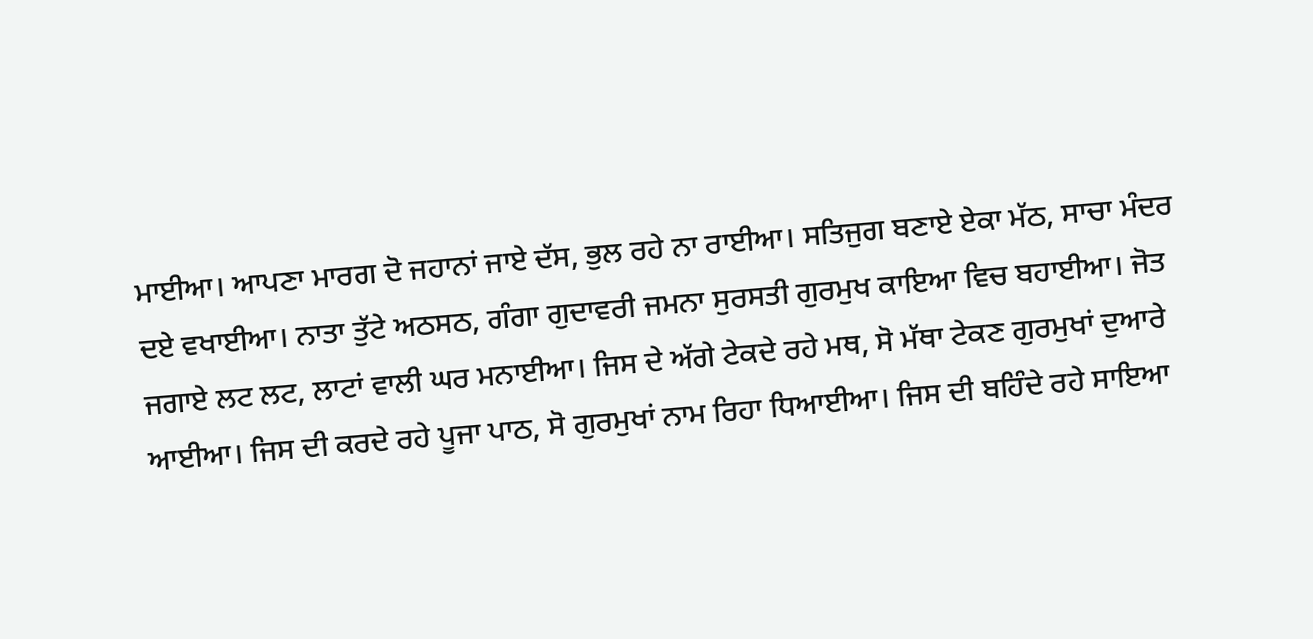ਮਾਈਆ। ਆਪਣਾ ਮਾਰਗ ਦੋ ਜਹਾਨਾਂ ਜਾਏ ਦੱਸ, ਭੁਲ ਰਹੇ ਨਾ ਰਾਈਆ। ਸਤਿਜੁਗ ਬਣਾਏ ਏਕਾ ਮੱਠ, ਸਾਚਾ ਮੰਦਰ ਦਏ ਵਖਾਈਆ। ਨਾਤਾ ਤੁੱਟੇ ਅਠਸਠ, ਗੰਗਾ ਗੁਦਾਵਰੀ ਜਮਨਾ ਸੁਰਸਤੀ ਗੁਰਮੁਖ ਕਾਇਆ ਵਿਚ ਬਹਾਈਆ। ਜੋਤ ਜਗਾਏ ਲਟ ਲਟ, ਲਾਟਾਂ ਵਾਲੀ ਘਰ ਮਨਾਈਆ। ਜਿਸ ਦੇ ਅੱਗੇ ਟੇਕਦੇ ਰਹੇ ਮਥ, ਸੋ ਮੱਥਾ ਟੇਕਣ ਗੁਰਮੁਖਾਂ ਦੁਆਰੇ ਆਈਆ। ਜਿਸ ਦੀ ਕਰਦੇ ਰਹੇ ਪੂਜਾ ਪਾਠ, ਸੋ ਗੁਰਮੁਖਾਂ ਨਾਮ ਰਿਹਾ ਧਿਆਈਆ। ਜਿਸ ਦੀ ਬਹਿੰਦੇ ਰਹੇ ਸਾਇਆ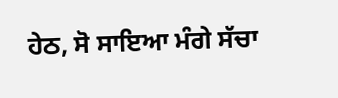ਹੇਠ, ਸੋ ਸਾਇਆ ਮੰਗੇ ਸੱਚਾ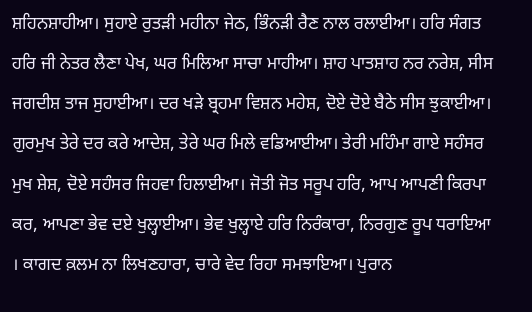ਸ਼ਹਿਨਸ਼ਾਹੀਆ। ਸੁਹਾਏ ਰੁਤੜੀ ਮਹੀਨਾ ਜੇਠ, ਭਿੰਨੜੀ ਰੈਣ ਨਾਲ ਰਲਾਈਆ। ਹਰਿ ਸੰਗਤ ਹਰਿ ਜੀ ਨੇਤਰ ਲੈਣਾ ਪੇਖ, ਘਰ ਮਿਲਿਆ ਸਾਚਾ ਮਾਹੀਆ। ਸ਼ਾਹ ਪਾਤਸ਼ਾਹ ਨਰ ਨਰੇਸ਼, ਸੀਸ ਜਗਦੀਸ਼ ਤਾਜ ਸੁਹਾਈਆ। ਦਰ ਖੜੇ ਬ੍ਰਹਮਾ ਵਿਸ਼ਨ ਮਹੇਸ਼, ਦੋਏ ਦੋਏ ਬੈਠੇ ਸੀਸ ਝੁਕਾਈਆ। ਗੁਰਮੁਖ ਤੇਰੇ ਦਰ ਕਰੇ ਆਦੇਸ਼, ਤੇਰੇ ਘਰ ਮਿਲੇ ਵਡਿਆਈਆ। ਤੇਰੀ ਮਹਿੰਮਾ ਗਾਏ ਸਹੰਸਰ ਮੁਖ ਸ਼ੇਸ਼, ਦੋਏ ਸਹੰਸਰ ਜਿਹਵਾ ਹਿਲਾਈਆ। ਜੋਤੀ ਜੋਤ ਸਰੂਪ ਹਰਿ, ਆਪ ਆਪਣੀ ਕਿਰਪਾ ਕਰ, ਆਪਣਾ ਭੇਵ ਦਏ ਖੁਲ੍ਹਾਈਆ। ਭੇਵ ਖੁਲ੍ਹਾਏ ਹਰਿ ਨਿਰੰਕਾਰਾ, ਨਿਰਗੁਣ ਰੂਪ ਧਰਾਇਆ । ਕਾਗਦ ਕ਼ਲਮ ਨਾ ਲਿਖਣਹਾਰਾ, ਚਾਰੇ ਵੇਦ ਰਿਹਾ ਸਮਝਾਇਆ। ਪੁਰਾਨ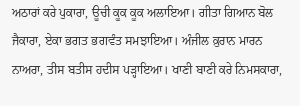ਅਠਾਰਾਂ ਕਰੇ ਪੁਕਾਰਾ, ਊਚੀ ਕੂਕ ਕੂਕ ਅਲਾਇਆ। ਗੀਤਾ ਗਿਆਨ ਬੋਲ ਜੈਕਾਰਾ, ਏਕਾ ਭਗਤ ਭਗਵੰਤ ਸਮਝਾਇਆ। ਅੰਜੀਲ ਕ਼ੁਰਾਨ ਮਾਰਨ ਨਾਅਰਾ, ਤੀਸ ਬਤੀਸ ਹਦੀਸ ਪੜ੍ਹਾਇਆ। ਖਾਣੀ ਬਾਣੀ ਕਰੇ ਨਿਮਸਕਾਰਾ,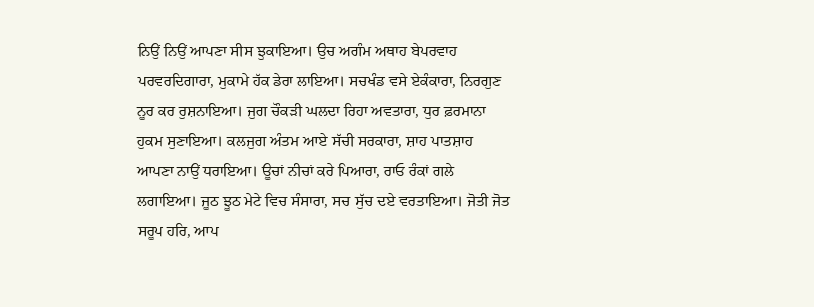ਨਿਉਂ ਨਿਉਂ ਆਪਣਾ ਸੀਸ ਝੁਕਾਇਆ। ਉਚ ਅਗੰਮ ਅਥਾਹ ਬੇਪਰਵਾਹ ਪਰਵਰਦਿਗਾਰਾ, ਮੁਕਾਮੇ ਹੱਕ ਡੇਰਾ ਲਾਇਆ। ਸਚਖੰਡ ਵਸੇ ਏਕੰਕਾਰਾ, ਨਿਰਗੁਣ ਨੂਰ ਕਰ ਰੁਸ਼ਨਾਇਆ। ਜੁਗ ਚੌਕੜੀ ਘਲਦਾ ਰਿਹਾ ਅਵਤਾਰਾ, ਧੁਰ ਫ਼ਰਮਾਨਾ ਹੁਕਮ ਸੁਣਾਇਆ। ਕਲਜੁਗ ਅੰਤਮ ਆਏ ਸੱਚੀ ਸਰਕਾਰਾ, ਸ਼ਾਹ ਪਾਤਸ਼ਾਹ ਆਪਣਾ ਨਾਉਂ ਧਰਾਇਆ। ਊਚਾਂ ਨੀਚਾਂ ਕਰੇ ਪਿਆਰਾ, ਰਾਓ ਰੰਕਾਂ ਗਲੇ ਲਗਾਇਆ। ਜੂਠ ਝੂਠ ਮੇਟੇ ਵਿਚ ਸੰਸਾਰਾ, ਸਚ ਸੁੱਚ ਦਏ ਵਰਤਾਇਆ। ਜੋਤੀ ਜੋਤ ਸਰੂਪ ਹਰਿ, ਆਪ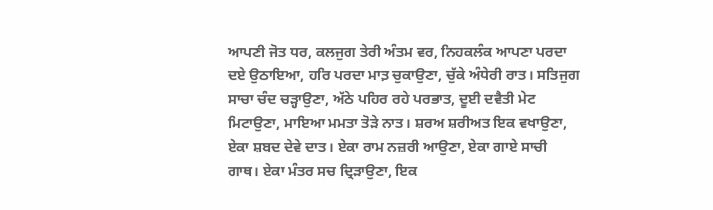ਆਪਣੀ ਜੋਤ ਧਰ, ਕਲਜੁਗ ਤੇਰੀ ਅੰਤਮ ਵਰ, ਨਿਹਕਲੰਕ ਆਪਣਾ ਪਰਦਾ ਦਏ ਉਠਾਇਆ, ਹਰਿ ਪਰਦਾ ਮਾਤ਼ ਚੁਕਾਉਣਾ, ਚੁੱਕੇ ਅੰਧੇਰੀ ਰਾਤ। ਸਤਿਜੁਗ ਸਾਚਾ ਚੰਦ ਚੜ੍ਹਾਉਣਾ, ਅੱਠੇ ਪਹਿਰ ਰਹੇ ਪਰਭਾਤ, ਦੂਈ ਦਵੈਤੀ ਮੇਟ ਮਿਟਾਉਣਾ, ਮਾਇਆ ਮਮਤਾ ਤੋੜੇ ਨਾਤ। ਸ਼ਰਅ ਸ਼ਰੀਅਤ ਇਕ ਵਖਾਉਣਾ, ਏਕਾ ਸ਼ਬਦ ਦੇਵੇ ਦਾਤ। ਏਕਾ ਰਾਮ ਨਜ਼ਰੀ ਆਉਣਾ, ਏਕਾ ਗਾਏ ਸਾਚੀ ਗਾਥ। ਏਕਾ ਮੰਤਰ ਸਚ ਦ੍ਰਿੜਾਉਣਾ, ਇਕ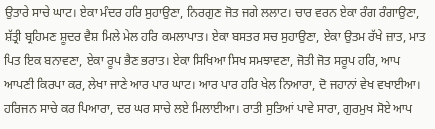ਉਤਾਰੇ ਸਾਚੇ ਘਾਟ। ਏਕਾ ਮੰਦਰ ਹਰਿ ਸੁਹਾਉਣਾ, ਨਿਰਗੁਣ ਜੋਤ ਜਗੇ ਲਲਾਟ। ਚਾਰ ਵਰਨ ਏਕਾ ਰੰਗ ਰੰਗਾਉਣਾ, ਸ਼ੱਤ੍ਰੀ ਬ੍ਰਹਿਮਣ ਸ਼ੂਦਰ ਵੈਸ਼ ਮਿਲੇ ਮੇਲ ਹਰਿ ਕਮਲਾਪਾਤ। ਏਕਾ ਬਸਤਰ ਸਚ ਸੁਹਾਉਣਾ, ਏਕਾ ਉਤਮ ਰੱਖੇ ਜ਼ਾਤ, ਮਾਤ ਪਿਤ ਇਕ ਬਨਾਵਣਾ, ਏਕਾ ਰੂਪ ਭੈਣ ਭਰਾਤ। ਏਕਾ ਸਿਖਿਆ ਸਿਖ ਸਮਝਾਵਣਾ, ਜੋਤੀ ਜੋਤ ਸਰੂਪ ਹਰਿ, ਆਪ ਆਪਣੀ ਕਿਰਪਾ ਕਰ, ਲੇਖਾ ਜਾਣੇ ਆਰ ਪਾਰ ਘਾਟ। ਆਰ ਪਾਰ ਹਰਿ ਖੇਲ ਨਿਆਰਾ, ਦੋ ਜਹਾਨਾਂ ਵੇਖ ਵਖਾਈਆ। ਹਰਿਜਨ ਸਾਚੇ ਕਰ ਪਿਆਰਾ, ਦਰ ਘਰ ਸਾਚੇ ਲਏ ਮਿਲਾਈਆ। ਰਾਤੀ ਸੁਤਿਆਂ ਪਾਵੇ ਸਾਰਾ, ਗੁਰਮੁਖ ਸੋਏ ਆਪ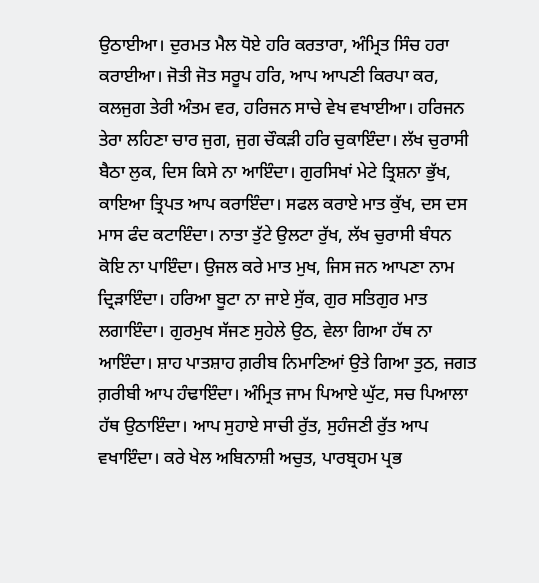ਉਠਾਈਆ। ਦੁਰਮਤ ਮੈਲ ਧੋਏ ਹਰਿ ਕਰਤਾਰਾ, ਅੰਮ੍ਰਿਤ ਸਿੰਚ ਹਰਾ ਕਰਾਈਆ। ਜੋਤੀ ਜੋਤ ਸਰੂਪ ਹਰਿ, ਆਪ ਆਪਣੀ ਕਿਰਪਾ ਕਰ, ਕਲਜੁਗ ਤੇਰੀ ਅੰਤਮ ਵਰ, ਹਰਿਜਨ ਸਾਚੇ ਵੇਖ ਵਖਾਈਆ। ਹਰਿਜਨ ਤੇਰਾ ਲਹਿਣਾ ਚਾਰ ਜੁਗ, ਜੁਗ ਚੌਕੜੀ ਹਰਿ ਚੁਕਾਇੰਦਾ। ਲੱਖ ਚੁਰਾਸੀ ਬੈਠਾ ਲੁਕ, ਦਿਸ ਕਿਸੇ ਨਾ ਆਇੰਦਾ। ਗੁਰਸਿਖਾਂ ਮੇਟੇ ਤ੍ਰਿਸ਼ਨਾ ਭੁੱਖ, ਕਾਇਆ ਤ੍ਰਿਪਤ ਆਪ ਕਰਾਇੰਦਾ। ਸਫਲ ਕਰਾਏ ਮਾਤ ਕੁੱਖ, ਦਸ ਦਸ ਮਾਸ ਫੰਦ ਕਟਾਇੰਦਾ। ਨਾਤਾ ਤੁੱਟੇ ਉਲਟਾ ਰੁੱਖ, ਲੱਖ ਚੁਰਾਸੀ ਬੰਧਨ ਕੋਇ ਨਾ ਪਾਇੰਦਾ। ਉਜਲ ਕਰੇ ਮਾਤ ਮੁਖ, ਜਿਸ ਜਨ ਆਪਣਾ ਨਾਮ ਦ੍ਰਿੜਾਇੰਦਾ। ਹਰਿਆ ਬੂਟਾ ਨਾ ਜਾਏ ਸੁੱਕ, ਗੁਰ ਸਤਿਗੁਰ ਮਾਤ ਲਗਾਇੰਦਾ। ਗੁਰਮੁਖ ਸੱਜਣ ਸੁਹੇਲੇ ਉਠ, ਵੇਲਾ ਗਿਆ ਹੱਥ ਨਾ ਆਇੰਦਾ। ਸ਼ਾਹ ਪਾਤਸ਼ਾਹ ਗ਼ਰੀਬ ਨਿਮਾਣਿਆਂ ਉਤੇ ਗਿਆ ਤੁਠ, ਜਗਤ ਗ਼ਰੀਬੀ ਆਪ ਹੰਢਾਇੰਦਾ। ਅੰਮ੍ਰਿਤ ਜਾਮ ਪਿਆਏ ਘੁੱਟ, ਸਚ ਪਿਆਲਾ ਹੱਥ ਉਠਾਇੰਦਾ। ਆਪ ਸੁਹਾਏ ਸਾਚੀ ਰੁੱਤ, ਸੁਹੰਜਣੀ ਰੁੱਤ ਆਪ ਵਖਾਇੰਦਾ। ਕਰੇ ਖੇਲ ਅਬਿਨਾਸ਼ੀ ਅਚੁਤ, ਪਾਰਬ੍ਰਹਮ ਪ੍ਰਭ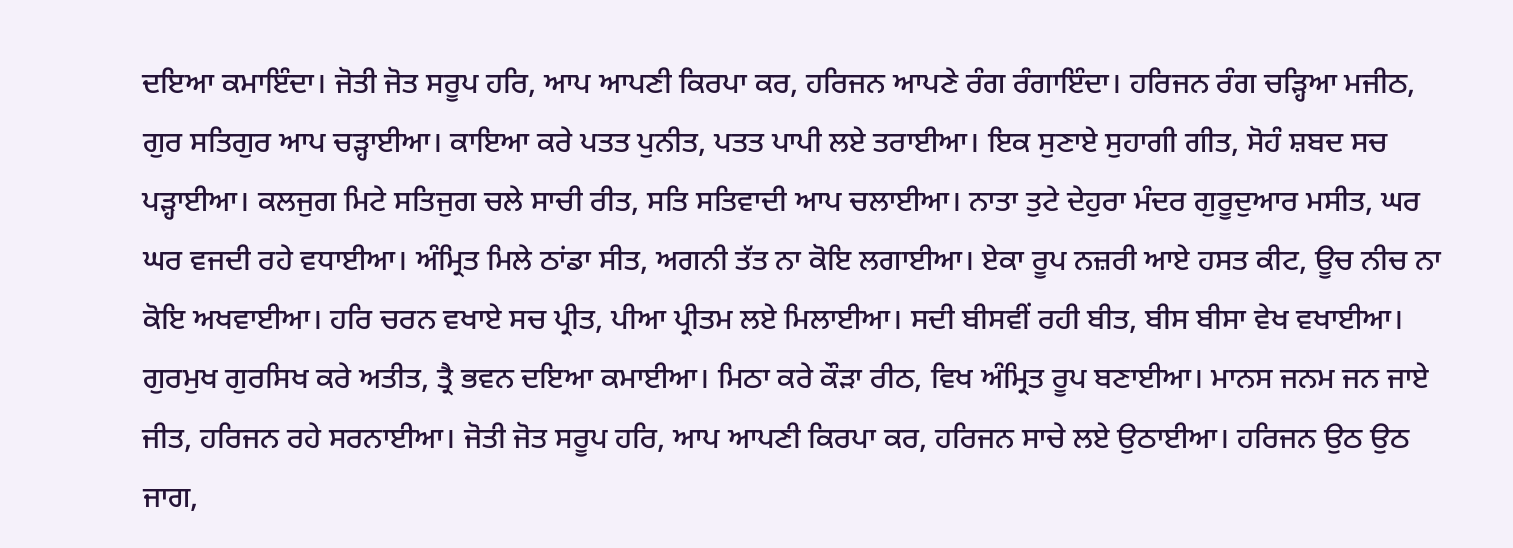ਦਇਆ ਕਮਾਇੰਦਾ। ਜੋਤੀ ਜੋਤ ਸਰੂਪ ਹਰਿ, ਆਪ ਆਪਣੀ ਕਿਰਪਾ ਕਰ, ਹਰਿਜਨ ਆਪਣੇ ਰੰਗ ਰੰਗਾਇੰਦਾ। ਹਰਿਜਨ ਰੰਗ ਚੜ੍ਹਿਆ ਮਜੀਠ, ਗੁਰ ਸਤਿਗੁਰ ਆਪ ਚੜ੍ਹਾਈਆ। ਕਾਇਆ ਕਰੇ ਪਤਤ ਪੁਨੀਤ, ਪਤਤ ਪਾਪੀ ਲਏ ਤਰਾਈਆ। ਇਕ ਸੁਣਾਏ ਸੁਹਾਗੀ ਗੀਤ, ਸੋਹੰ ਸ਼ਬਦ ਸਚ ਪੜ੍ਹਾਈਆ। ਕਲਜੁਗ ਮਿਟੇ ਸਤਿਜੁਗ ਚਲੇ ਸਾਚੀ ਰੀਤ, ਸਤਿ ਸਤਿਵਾਦੀ ਆਪ ਚਲਾਈਆ। ਨਾਤਾ ਤੁਟੇ ਦੇਹੁਰਾ ਮੰਦਰ ਗੁਰੂਦੁਆਰ ਮਸੀਤ, ਘਰ ਘਰ ਵਜਦੀ ਰਹੇ ਵਧਾਈਆ। ਅੰਮ੍ਰਿਤ ਮਿਲੇ ਠਾਂਡਾ ਸੀਤ, ਅਗਨੀ ਤੱਤ ਨਾ ਕੋਇ ਲਗਾਈਆ। ਏਕਾ ਰੂਪ ਨਜ਼ਰੀ ਆਏ ਹਸਤ ਕੀਟ, ਊਚ ਨੀਚ ਨਾ ਕੋਇ ਅਖਵਾਈਆ। ਹਰਿ ਚਰਨ ਵਖਾਏ ਸਚ ਪ੍ਰੀਤ, ਪੀਆ ਪ੍ਰੀਤਮ ਲਏ ਮਿਲਾਈਆ। ਸਦੀ ਬੀਸਵੀਂ ਰਹੀ ਬੀਤ, ਬੀਸ ਬੀਸਾ ਵੇਖ ਵਖਾਈਆ। ਗੁਰਮੁਖ ਗੁਰਸਿਖ ਕਰੇ ਅਤੀਤ, ਤ੍ਰੈ ਭਵਨ ਦਇਆ ਕਮਾਈਆ। ਮਿਠਾ ਕਰੇ ਕੌੜਾ ਰੀਠ, ਵਿਖ ਅੰਮ੍ਰਿਤ ਰੂਪ ਬਣਾਈਆ। ਮਾਨਸ ਜਨਮ ਜਨ ਜਾਏ ਜੀਤ, ਹਰਿਜਨ ਰਹੇ ਸਰਨਾਈਆ। ਜੋਤੀ ਜੋਤ ਸਰੂਪ ਹਰਿ, ਆਪ ਆਪਣੀ ਕਿਰਪਾ ਕਰ, ਹਰਿਜਨ ਸਾਚੇ ਲਏ ਉਠਾਈਆ। ਹਰਿਜਨ ਉਠ ਉਠ ਜਾਗ,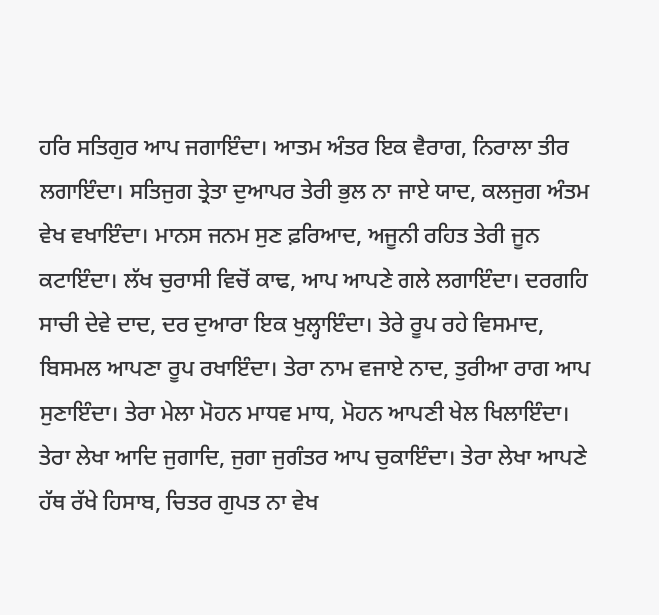ਹਰਿ ਸਤਿਗੁਰ ਆਪ ਜਗਾਇੰਦਾ। ਆਤਮ ਅੰਤਰ ਇਕ ਵੈਰਾਗ, ਨਿਰਾਲਾ ਤੀਰ ਲਗਾਇੰਦਾ। ਸਤਿਜੁਗ ਤ੍ਰੇਤਾ ਦੁਆਪਰ ਤੇਰੀ ਭੁਲ ਨਾ ਜਾਏ ਯਾਦ, ਕਲਜੁਗ ਅੰਤਮ ਵੇਖ ਵਖਾਇੰਦਾ। ਮਾਨਸ ਜਨਮ ਸੁਣ ਫ਼ਰਿਆਦ, ਅਜੂਨੀ ਰਹਿਤ ਤੇਰੀ ਜੂਨ ਕਟਾਇੰਦਾ। ਲੱਖ ਚੁਰਾਸੀ ਵਿਚੋਂ ਕਾਢ, ਆਪ ਆਪਣੇ ਗਲੇ ਲਗਾਇੰਦਾ। ਦਰਗਹਿ ਸਾਚੀ ਦੇਵੇ ਦਾਦ, ਦਰ ਦੁਆਰਾ ਇਕ ਖੁਲ੍ਹਾਇੰਦਾ। ਤੇਰੇ ਰੂਪ ਰਹੇ ਵਿਸਮਾਦ, ਬਿਸਮਲ ਆਪਣਾ ਰੂਪ ਰਖਾਇੰਦਾ। ਤੇਰਾ ਨਾਮ ਵਜਾਏ ਨਾਦ, ਤੁਰੀਆ ਰਾਗ ਆਪ ਸੁਣਾਇੰਦਾ। ਤੇਰਾ ਮੇਲਾ ਮੋਹਨ ਮਾਧਵ ਮਾਧ, ਮੋਹਨ ਆਪਣੀ ਖੇਲ ਖਿਲਾਇੰਦਾ। ਤੇਰਾ ਲੇਖਾ ਆਦਿ ਜੁਗਾਦਿ, ਜੁਗਾ ਜੁਗੰਤਰ ਆਪ ਚੁਕਾਇੰਦਾ। ਤੇਰਾ ਲੇਖਾ ਆਪਣੇ ਹੱਥ ਰੱਖੇ ਹਿਸਾਬ, ਚਿਤਰ ਗੁਪਤ ਨਾ ਵੇਖ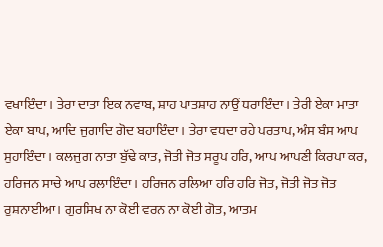ਵਖਾਇੰਦਾ। ਤੇਰਾ ਦਾਤਾ ਇਕ ਨਵਾਬ, ਸ਼ਾਹ ਪਾਤਸ਼ਾਹ ਨਾਉਂ ਧਰਾਇੰਦਾ। ਤੇਰੀ ਏਕਾ ਮਾਤਾ ਏਕਾ ਬਾਪ, ਆਦਿ ਜੁਗਾਦਿ ਗੋਦ ਬਹਾਇੰਦਾ। ਤੇਰਾ ਵਧਦਾ ਰਹੇ ਪਰਤਾਪ, ਅੰਸ ਬੰਸ ਆਪ ਸੁਹਾਇੰਦਾ। ਕਲਜੁਗ ਨਾਤਾ ਬੁੱਢੇ ਕਾਤ, ਜੋਤੀ ਜੋਤ ਸਰੂਪ ਹਰਿ, ਆਪ ਆਪਣੀ ਕਿਰਪਾ ਕਰ, ਹਰਿਜਨ ਸਾਚੇ ਆਪ ਰਲਾਇੰਦਾ। ਹਰਿਜਨ ਰਲਿਆ ਹਰਿ ਹਰਿ ਜੋਤ, ਜੋਤੀ ਜੋਤ ਜੋਤ ਰੁਸ਼ਨਾਈਆ। ਗੁਰਸਿਖ ਨਾ ਕੋਈ ਵਰਨ ਨਾ ਕੋਈ ਗੋਤ, ਆਤਮ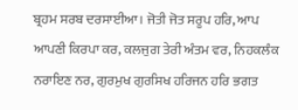ਬ੍ਰਹਮ ਸਰਬ ਦਰਸਾਈਆ। ਜੋਤੀ ਜੋਤ ਸਰੂਪ ਹਰਿ, ਆਪ ਆਪਣੀ ਕਿਰਪਾ ਕਰ, ਕਲਜੁਗ ਤੇਰੀ ਅੰਤਮ ਵਰ, ਨਿਹਕਲੰਕ ਨਰਾਇਣ ਨਰ, ਗੁਰਮੁਖ ਗੁਰਸਿਖ ਹਰਿਜਨ ਹਰਿ ਭਗਤ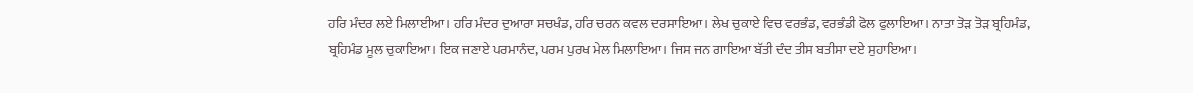ਹਰਿ ਮੰਦਰ ਲਏ ਮਿਲਾਈਆ। ਹਰਿ ਮੰਦਰ ਦੁਆਰਾ ਸਚਖੰਡ, ਹਰਿ ਚਰਨ ਕਵਲ ਦਰਸਾਇਆ। ਲੇਖ ਚੁਕਾਏ ਵਿਚ ਵਰਭੰਡ, ਵਰਭੰਡੀ ਫੋਲ ਫੁਲਾਇਆ। ਨਾਤਾ ਤੋੜ ਤੋੜ ਬ੍ਰਹਿਮੰਡ, ਬ੍ਰਹਿਮੰਡ ਮੂਲ ਚੁਕਾਇਆ। ਇਕ ਜਣਾਏ ਪਰਮਾਨੰਦ, ਪਰਮ ਪੁਰਖ ਮੇਲ ਮਿਲਾਇਆ। ਜਿਸ ਜਨ ਗਾਇਆ ਬੱਤੀ ਦੰਦ ਤੀਸ ਬਤੀਸਾ ਦਏ ਸੁਹਾਇਆ।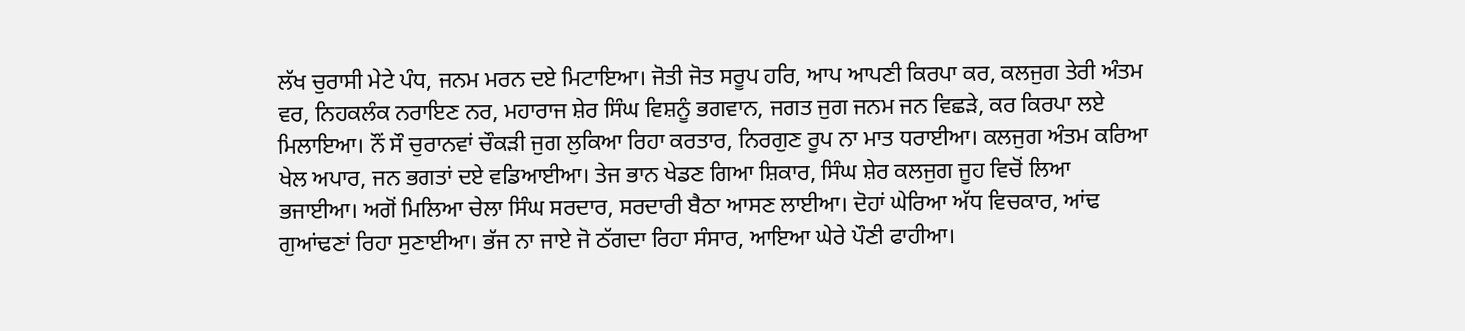ਲੱਖ ਚੁਰਾਸੀ ਮੇਟੇ ਪੰਧ, ਜਨਮ ਮਰਨ ਦਏ ਮਿਟਾਇਆ। ਜੋਤੀ ਜੋਤ ਸਰੂਪ ਹਰਿ, ਆਪ ਆਪਣੀ ਕਿਰਪਾ ਕਰ, ਕਲਜੁਗ ਤੇਰੀ ਅੰਤਮ ਵਰ, ਨਿਹਕਲੰਕ ਨਰਾਇਣ ਨਰ, ਮਹਾਰਾਜ ਸ਼ੇਰ ਸਿੰਘ ਵਿਸ਼ਨੂੰ ਭਗਵਾਨ, ਜਗਤ ਜੁਗ ਜਨਮ ਜਨ ਵਿਛੜੇ, ਕਰ ਕਿਰਪਾ ਲਏ ਮਿਲਾਇਆ। ਨੌਂ ਸੌ ਚੁਰਾਨਵਾਂ ਚੌਕੜੀ ਜੁਗ ਲੁਕਿਆ ਰਿਹਾ ਕਰਤਾਰ, ਨਿਰਗੁਣ ਰੂਪ ਨਾ ਮਾਤ ਧਰਾਈਆ। ਕਲਜੁਗ ਅੰਤਮ ਕਰਿਆ ਖੇਲ ਅਪਾਰ, ਜਨ ਭਗਤਾਂ ਦਏ ਵਡਿਆਈਆ। ਤੇਜ ਭਾਨ ਖੇਡਣ ਗਿਆ ਸ਼ਿਕਾਰ, ਸਿੰਘ ਸ਼ੇਰ ਕਲਜੁਗ ਜੂਹ ਵਿਚੋਂ ਲਿਆ ਭਜਾਈਆ। ਅਗੋਂ ਮਿਲਿਆ ਚੇਲਾ ਸਿੰਘ ਸਰਦਾਰ, ਸਰਦਾਰੀ ਬੈਠਾ ਆਸਣ ਲਾਈਆ। ਦੋਹਾਂ ਘੇਰਿਆ ਅੱਧ ਵਿਚਕਾਰ, ਆਂਢ ਗੁਆਂਢਣਾਂ ਰਿਹਾ ਸੁਣਾਈਆ। ਭੱਜ ਨਾ ਜਾਏ ਜੋ ਠੱਗਦਾ ਰਿਹਾ ਸੰਸਾਰ, ਆਇਆ ਘੇਰੇ ਪੌਣੀ ਫਾਹੀਆ।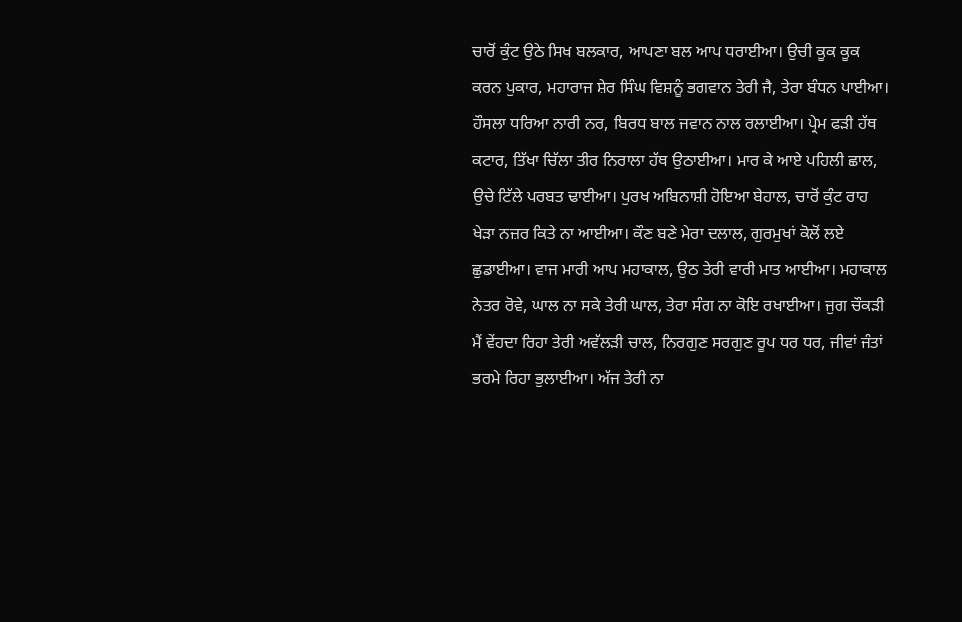ਚਾਰੋਂ ਕੁੰਟ ਉਠੇ ਸਿਖ ਬਲਕਾਰ, ਆਪਣਾ ਬਲ ਆਪ ਧਰਾਈਆ। ਉਚੀ ਕੂਕ ਕੂਕ ਕਰਨ ਪੁਕਾਰ, ਮਹਾਰਾਜ ਸ਼ੇਰ ਸਿੰਘ ਵਿਸ਼ਨੂੰ ਭਗਵਾਨ ਤੇਰੀ ਜੈ, ਤੇਰਾ ਬੰਧਨ ਪਾਈਆ। ਹੌਸਲਾ ਧਰਿਆ ਨਾਰੀ ਨਰ, ਬਿਰਧ ਬਾਲ ਜਵਾਨ ਨਾਲ ਰਲਾਈਆ। ਪ੍ਰੇਮ ਫੜੀ ਹੱਥ ਕਟਾਰ, ਤਿੱਖਾ ਚਿੱਲਾ ਤੀਰ ਨਿਰਾਲਾ ਹੱਥ ਉਠਾਈਆ। ਮਾਰ ਕੇ ਆਏ ਪਹਿਲੀ ਛਾਲ, ਉਚੇ ਟਿੱਲੇ ਪਰਬਤ ਢਾਈਆ। ਪੁਰਖ ਅਬਿਨਾਸ਼ੀ ਹੋਇਆ ਬੇਹਾਲ, ਚਾਰੋਂ ਕੁੰਟ ਰਾਹ ਖੇੜਾ ਨਜ਼ਰ ਕਿਤੇ ਨਾ ਆਈਆ। ਕੌਣ ਬਣੇ ਮੇਰਾ ਦਲਾਲ, ਗੁਰਮੁਖਾਂ ਕੋਲੋਂ ਲਏ ਛੁਡਾਈਆ। ਵਾਜ ਮਾਰੀ ਆਪ ਮਹਾਕਾਲ, ਉਠ ਤੇਰੀ ਵਾਰੀ ਮਾਤ ਆਈਆ। ਮਹਾਕਾਲ ਨੇਤਰ ਰੋਵੇ, ਘਾਲ ਨਾ ਸਕੇ ਤੇਰੀ ਘਾਲ, ਤੇਰਾ ਸੰਗ ਨਾ ਕੋਇ ਰਖਾਈਆ। ਜੁਗ ਚੌਕੜੀ ਮੈਂ ਵੇਂਹਦਾ ਰਿਹਾ ਤੇਰੀ ਅਵੱਲੜੀ ਚਾਲ, ਨਿਰਗੁਣ ਸਰਗੁਣ ਰੂਪ ਧਰ ਧਰ, ਜੀਵਾਂ ਜੰਤਾਂ ਭਰਮੇ ਰਿਹਾ ਭੁਲਾਈਆ। ਅੱਜ ਤੇਰੀ ਨਾ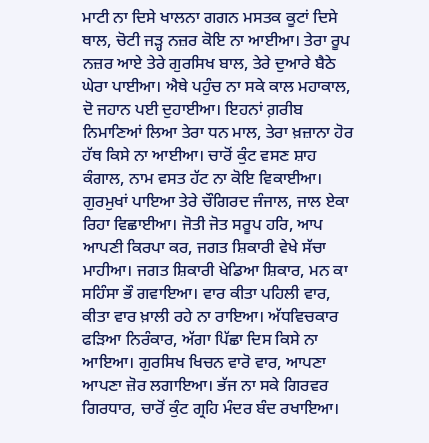ਮਾਟੀ ਨਾ ਦਿਸੇ ਖਾਲਨਾ ਗਗਨ ਮਸਤਕ ਕੂਟਾਂ ਦਿਸੇ ਥਾਲ, ਚੋਟੀ ਜੜ੍ਹ ਨਜ਼ਰ ਕੋਇ ਨਾ ਆਈਆ। ਤੇਰਾ ਰੂਪ ਨਜ਼ਰ ਆਏ ਤੇਰੇ ਗੁਰਸਿਖ ਬਾਲ, ਤੇਰੇ ਦੁਆਰੇ ਬੈਠੇ ਘੇਰਾ ਪਾਈਆ। ਐਥੇ ਪਹੁੰਚ ਨਾ ਸਕੇ ਕਾਲ ਮਹਾਕਾਲ, ਦੋ ਜਹਾਨ ਪਈ ਦੁਹਾਈਆ। ਇਹਨਾਂ ਗ਼ਰੀਬ ਨਿਮਾਣਿਆਂ ਲਿਆ ਤੇਰਾ ਧਨ ਮਾਲ, ਤੇਰਾ ਖ਼ਜ਼ਾਨਾ ਹੋਰ ਹੱਥ ਕਿਸੇ ਨਾ ਆਈਆ। ਚਾਰੋਂ ਕੁੰਟ ਵਸਣ ਸ਼ਾਹ ਕੰਗਾਲ, ਨਾਮ ਵਸਤ ਹੱਟ ਨਾ ਕੋਇ ਵਿਕਾਈਆ। ਗੁਰਮੁਖਾਂ ਪਾਇਆ ਤੇਰੇ ਚੌਗਿਰਦ ਜੰਜਾਲ, ਜਾਲ ਏਕਾ ਰਿਹਾ ਵਿਛਾਈਆ। ਜੋਤੀ ਜੋਤ ਸਰੂਪ ਹਰਿ, ਆਪ ਆਪਣੀ ਕਿਰਪਾ ਕਰ, ਜਗਤ ਸ਼ਿਕਾਰੀ ਵੇਖੇ ਸੱਚਾ ਮਾਹੀਆ। ਜਗਤ ਸ਼ਿਕਾਰੀ ਖੇਡਿਆ ਸ਼ਿਕਾਰ, ਮਨ ਕਾ ਸਹਿੰਸਾ ਭੌ ਗਵਾਇਆ। ਵਾਰ ਕੀਤਾ ਪਹਿਲੀ ਵਾਰ, ਕੀਤਾ ਵਾਰ ਖ਼ਾਲੀ ਰਹੇ ਨਾ ਰਾਇਆ। ਅੱਧਵਿਚਕਾਰ ਫੜਿਆ ਨਿਰੰਕਾਰ, ਅੱਗਾ ਪਿੱਛਾ ਦਿਸ ਕਿਸੇ ਨਾ ਆਇਆ। ਗੁਰਸਿਖ ਖਿਚਨ ਵਾਰੋ ਵਾਰ, ਆਪਣਾ ਆਪਣਾ ਜ਼ੋਰ ਲਗਾਇਆ। ਭੱਜ ਨਾ ਸਕੇ ਗਿਰਵਰ ਗਿਰਧਾਰ, ਚਾਰੋਂ ਕੁੰਟ ਗ੍ਰਹਿ ਮੰਦਰ ਬੰਦ ਰਖਾਇਆ।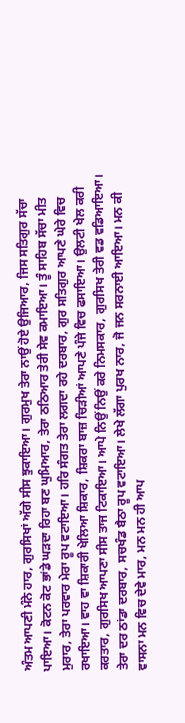ਅੰਤਮ ਆਪਣੀ ਮੰਨੇ ਹਾਰ, ਗੁਰਸਿਖਾਂ ਅੱਗੇ ਸੀਸ ਝੁਕਾਇਆ। ਗੁਰਮੁਖ ਤੇਰਾ ਨਾਉਂ ਹੋਏ ਉਜਿਆਰ, ਜਿਸ ਸਤਿਗੁਰ ਸੱਚਾ ਪਾਇਆ। ਕੋਟਨ ਕੋਟ ਭਾਂਡੇ ਘੜਦਾ ਰਿਹਾ ਬਣ ਘੁਮਿਆਰ, ਤੇਰਾ ਠਠਿਆਰ ਤੇਰੀ ਸੇਵ ਕਮਾਇਆ। ਤੂੰ ਸਾਹਿਬ ਸੱਚਾ ਮੀਤ ਮੁਰਾਰ, ਤੇਰਾ ਪਰਵਾਰ ਮੇਰਾ ਰੂਪ ਵਟਾਇਆ। ਹਰਿ ਸੰਗਤ ਤੇਰਾ ਲਗਦਾ ਰਹੇ ਦਰਬਾਰ, ਗੁਰ ਸਤਿਗੁਰ ਆਪਣੇ ਘੇਰੇ ਵਿਚ ਰਖਾਇਆ। ਵਾਹ ਵਾ ਸ਼ਿਕਾਰੀ ਖੇਲਿਆ ਸ਼ਿਕਾਰ, ਸ਼ਿਕਰਾ ਬਾਜ਼ ਚਿੜੀਆਂ ਆਪਣੇ ਪੰਜੇ ਵਿਚ ਫਸਾਇਆ। ਉਲਟੀ ਖੇਲ ਕਰੀ ਕਰਤਾਰ, ਗੁਰਸਿਖ ਆਪਣਾ ਸੀਸ ਤਾਜ ਟਿਕਾਇਆ। ਆਪੇ ਨਿਉਂ ਨਿਉਂ ਕਰੇ ਨਿਮਸਕਾਰ, ਗੁਰਸਿਖ ਤੇਰੀ ਵਡ ਵਡਿਆਇਆ। ਤੇਰਾ ਦਰ ਠਾਂਡਾ ਦਰਬਾਰ, ਸਚਖੰਡ ਬੈਠਾ ਰੂਪ ਵਟਾਇਆ। ਲੇਖੇ ਲੱਗਾ ਪੁਰਖ ਨਾਰ, ਜੋ ਜਨ ਸਰਨਾਈ ਆਇਆ। ਮਨ ਕੀ ਵਾਸਨਾ ਮਨ ਵਿਚ ਦੇਵੇ ਮਾਰ, ਮਨ ਮਨ ਹੀ ਆਪ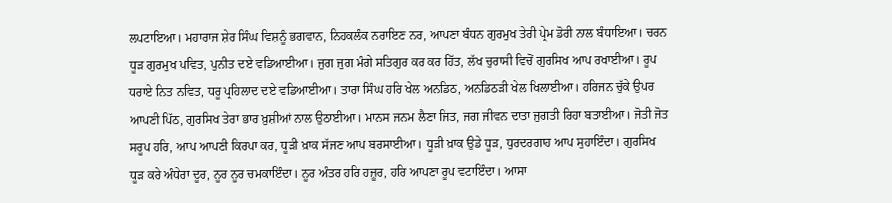ਲਪਟਾਇਆ। ਮਹਾਰਾਜ ਸ਼ੇਰ ਸਿੰਘ ਵਿਸ਼ਨੂੰ ਭਗਵਾਨ, ਨਿਹਕਲੰਕ ਨਰਾਇਣ ਨਰ, ਆਪਣਾ ਬੰਧਨ ਗੁਰਮੁਖ ਤੇਰੀ ਪ੍ਰੇਮ ਡੋਰੀ ਨਾਲ ਬੰਧਾਇਆ। ਚਰਨ ਧੂੜ ਗੁਰਮੁਖ ਪਵਿਤ, ਪੁਨੀਤ ਦਏ ਵਡਿਆਈਆ। ਜੁਗ ਜੁਗ ਮੰਗੇ ਸਤਿਗੁਰ ਕਰ ਕਰ ਹਿੱਤ, ਲੱਖ ਚੁਰਾਸੀ ਵਿਚੋਂ ਗੁਰਸਿਖ ਆਪ ਰਖਾਈਆ। ਰੂਪ ਧਰਾਏ ਨਿਤ ਨਵਿਤ, ਧਰੂ ਪ੍ਰਹਿਲਾਦ ਦਏ ਵਡਿਆਈਆ। ਤਾਰਾ ਸਿੰਘ ਹਰਿ ਖੇਲ ਅਨਡਿਠ, ਅਨਡਿਠੜੀ ਖੇਲ ਖਿਲਾਈਆ। ਹਰਿਜਨ ਚੁੱਕੇ ਉਪਰ ਆਪਣੀ ਪਿੱਠ, ਗੁਰਸਿਖ ਤੇਰਾ ਭਾਰ ਖ਼ੁਸ਼ੀਆਂ ਨਾਲ ਉਠਾਈਆ। ਮਾਨਸ ਜਨਮ ਲੈਣਾ ਜਿਤ, ਜਗ ਜੀਵਨ ਦਾਤਾ ਜੁਗਤੀ ਰਿਹਾ ਬਤਾਈਆ। ਜੋਤੀ ਜੋਤ ਸਰੂਪ ਹਰਿ, ਆਪ ਆਪਣੀ ਕਿਰਪਾ ਕਰ, ਧੂੜੀ ਖ਼ਾਕ ਸੱਜਣ ਆਪ ਬਰਸਾਈਆ। ਧੂੜੀ ਖ਼ਾਕ ਉਡੇ ਧੂੜ, ਧੁਰਦਰਗਾਹ ਆਪ ਸੁਹਾਇੰਦਾ। ਗੁਰਸਿਖ ਧੂੜ ਕਰੇ ਅੰਧੇਰਾ ਦੂਰ, ਨੂਰ ਨੂਰ ਚਮਕਾਇੰਦਾ। ਨੂਰ ਅੰਤਰ ਹਰਿ ਹਜ਼ੂਰ, ਹਰਿ ਆਪਣਾ ਰੂਪ ਵਟਾਇੰਦਾ। ਆਸਾ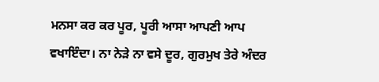ਮਨਸਾ ਕਰ ਕਰ ਪੂਰ, ਪੂਰੀ ਆਸਾ ਆਪਣੀ ਆਪ ਵਖਾਇੰਦਾ। ਨਾ ਨੇੜੇ ਨਾ ਵਸੇ ਦੂਰ, ਗੁਰਮੁਖ ਤੇਰੇ ਅੰਦਰ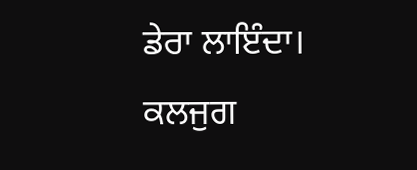ਡੇਰਾ ਲਾਇੰਦਾ। ਕਲਜੁਗ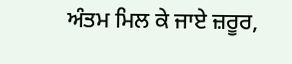ਅੰਤਮ ਮਿਲ ਕੇ ਜਾਏ ਜ਼ਰੂਰ,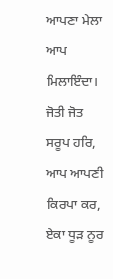ਆਪਣਾ ਮੇਲਾ ਆਪ ਮਿਲਾਇੰਦਾ। ਜੋਤੀ ਜੋਤ ਸਰੂਪ ਹਰਿ, ਆਪ ਆਪਣੀ ਕਿਰਪਾ ਕਰ, ਏਕਾ ਧੂੜ ਨੂਰ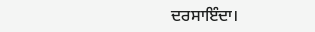ਦਰਸਾਇੰਦਾ।